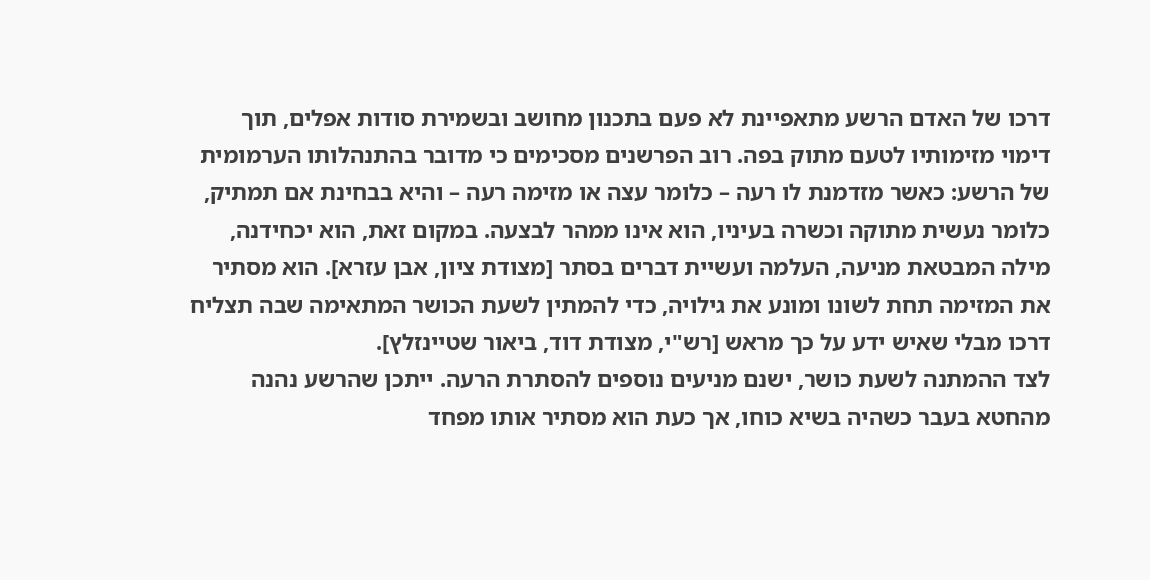דרכו של האדם הרשע מתאפיינת לא פעם בתכנון מחושב ובשמירת סודות אפלים, תוך דימוי מזימותיו לטעם מתוק בפה. רוב הפרשנים מסכימים כי מדובר בהתנהלותו הערמומית של הרשע: כאשר מזדמנת לו רעה – כלומר עצה או מזימה רעה – והיא בבחינת אם תמתיק, כלומר נעשית מתוקה וכשרה בעיניו, הוא אינו ממהר לבצעה. במקום זאת, הוא יכחידנה, מילה המבטאת מניעה, העלמה ועשיית דברים בסתר [מצודת ציון, אבן עזרא]. הוא מסתיר את המזימה תחת לשונו ומונע את גילויה, כדי להמתין לשעת הכושר המתאימה שבה תצליח דרכו מבלי שאיש ידע על כך מראש [רש"י, מצודת דוד, ביאור שטיינזלץ].
לצד ההמתנה לשעת כושר, ישנם מניעים נוספים להסתרת הרעה. ייתכן שהרשע נהנה מהחטא בעבר כשהיה בשיא כוחו, אך כעת הוא מסתיר אותו מפחד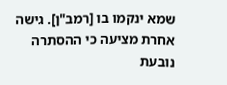שמא ינקמו בו [רמב"ן]. גישה אחרת מציעה כי ההסתרה נובעת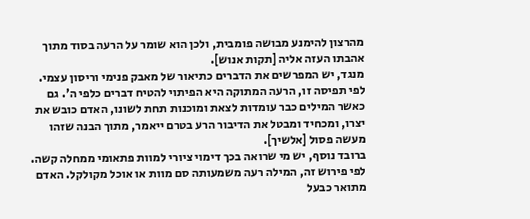מהרצון להימנע מבושה פומבית, ולכן הוא שומר על הרעה בסוד מתוך אהבתו העזה אליה [תקות אנוש].
מנגד, יש המפרשים את הדברים כתיאור של מאבק פנימי וריסון עצמי. לפי תפיסה זו, הרעה המתוקה היא הפיתוי להטיח דברים כלפי ה'. גם כאשר המילים כבר עומדות לצאת ומוכנות תחת לשונו, האדם כובש את יצרו, ומכחיד ומבטל את הדיבור הרע בטרם ייאמר, מתוך הבנה שזהו מעשה פסול [אלשיך].
ברובד נוסף, יש מי שרואה בכך דימוי ציורי למוות פתאומי ממחלה קשה. לפי פירוש זה, המילה רעה משמעותה סם מוות או אוכל מקולקל. האדם מתואר כבעל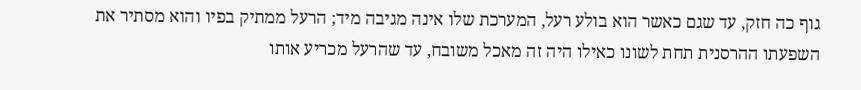גוף כה חזק, עד שגם כאשר הוא בולע רעל, המערכת שלו אינה מגיבה מיד; הרעל ממתיק בפיו והוא מסתיר את השפעתו ההרסנית תחת לשונו כאילו היה זה מאכל משובח, עד שהרעל מכריע אותו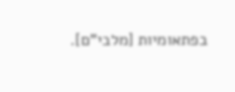בפתאומיות [מלבי"ם].